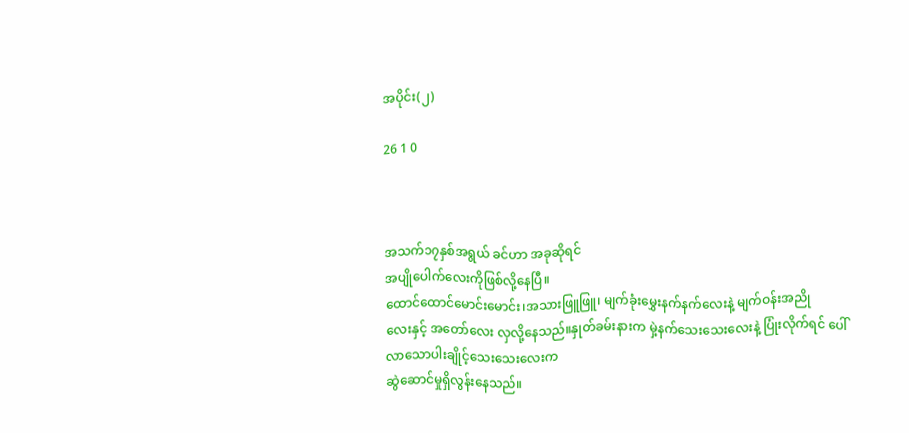အပိုင်း(၂)

26 1 0



အသက်၁၇နှစ်အရွယ် ခင်ဟာ အခုဆိုရင်
အပျိုပေါက်လေးကိုဖြစ်လို့နေပြီ။
ထောင်ထောင်မောင်းမောင်း၊အသားဖြူဖြူ၊ မျက်ခုံးမွှေးနက်နက်လေးနဲ့ မျက်ဝန်းအညို
လေးနှင့် အတော်လေး လှလို့နေသည်။နှုတ်ခမ်းနားက မှဲ့နက်သေးသေးလေးနဲ့ ပြုံးလိုက်ရင် ပေါ်လာသောပါးချိုင့်သေးသေးလေးက
ဆွဲဆောင်မှုရှိလွန်းနေသည်။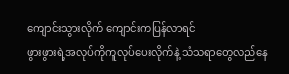ကျောင်းသွားလိုက် ကျောင်းကပြန်လာရင်
ဖွားဖွားရဲ့အလုပ်ကိုကူလုပ်ပေးလိုက်နဲ့ သံသရာတွေလည်နေ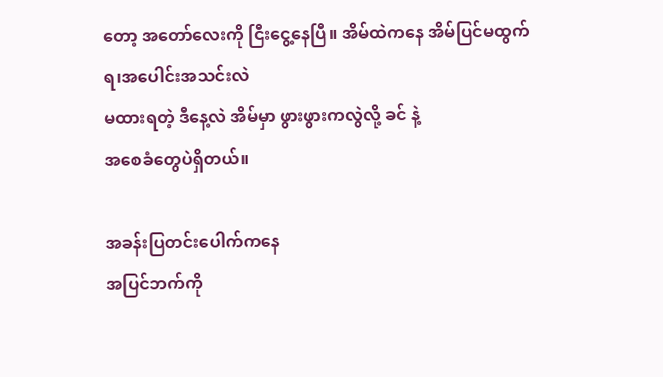တော့ အတော်လေးကို ငြီးငွေ့နေပြီ။ အိမ်ထဲကနေ အိမ်ပြင်မထွက်ရ၊အပေါင်းအသင်းလဲ
မထားရတဲ့ ဒီနေ့လဲ အိမ်မှာ ဖွားဖွားကလွဲလို့ ခင် နဲ့
အစေခံတွေပဲရှိတယ်။

အခန်းပြတင်းပေါက်ကနေ
အပြင်ဘက်ကို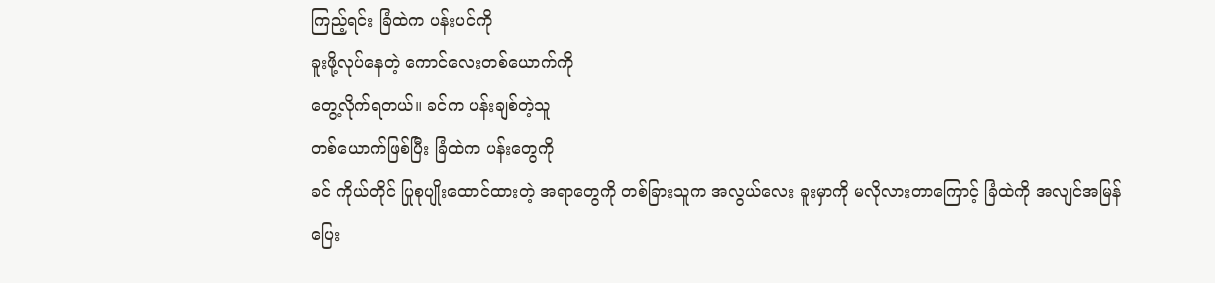ကြည့်ရင်း ခြံထဲက ပန်းပင်ကို
ခူးဖို့လုပ်နေတဲ့ ကောင်လေးတစ်ယောက်ကို
တွေ့လိုက်ရတယ်။ ခင်က ပန်းချစ်တဲ့သူ
တစ်ယောက်ဖြစ်ပြီး ခြံထဲက ပန်းတွေကို
ခင် ကိုယ်တိုင် ပြုစုပျိုးထောင်ထားတဲ့ အရာတွေကို တစ်ခြားသူက အလွယ်လေး ခူးမှာကို မလိုလားတာကြောင့် ခြံထဲကို အလျင်အမြန်
ပြေး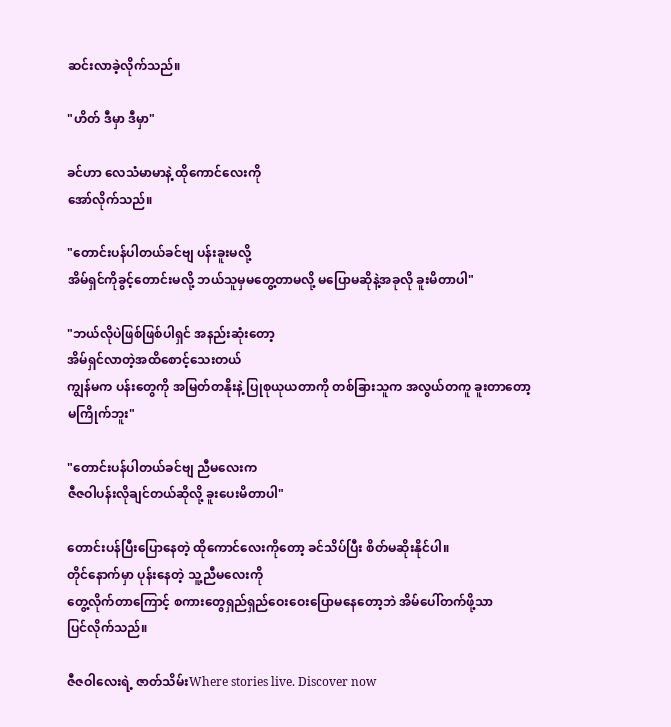ဆင်းလာခဲ့လိုက်သည်။

"ဟိတ် ဒီမှာ ဒီမှာ"

ခင်ဟာ လေသံမာမာနဲ့ ထိုကောင်လေးကို
အော်လိုက်သည်။

"တောင်းပန်ပါတယ်ခင်ဗျ ပန်းခူးမလို့
အိမ်ရှင်ကိုခွင့်တောင်းမလို့ ဘယ်သူမှမတွေ့တာမလို့ မပြောမဆိုနဲ့အခုလို ခူးမိတာပါ"

"ဘယ်လိုပဲဖြစ်ဖြစ်ပါရှင် အနည်းဆုံးတော့
အိမ်ရှင်လာတဲ့အထိစောင့်သေးတယ်
ကျွန်မက ပန်းတွေကို အမြတ်တနိုးနဲ့ ပြုစုယုယတာကို တစ်ခြားသူက အလွယ်တကူ ခူးတာတော့
မကြိုက်ဘူး"

"တောင်းပန်ပါတယ်ခင်ဗျ ညီမလေးက
ဇီဇဝါပန်းလိုချင်တယ်ဆိုလို့ ခူးပေးမိတာပါ"

တောင်းပန်ပြီးပြောနေတဲ့ ထိုကောင်လေးကိုတော့ ခင်သိပ်ပြီး စိတ်မဆိုးနိုင်ပါ။
တိုင်နောက်မှာ ပုန်းနေတဲ့ သူ့ညီမလေးကို
တွေ့လိုက်တာကြောင့် စကားတွေရှည်ရှည်ဝေးဝေးပြောမနေတော့ဘဲ အိမ်ပေါ်တက်ဖို့သာ
ပြင်လိုက်သည်။

ဇီဇဝါလေးရဲ့ ဇာတ်သိမ်းWhere stories live. Discover now